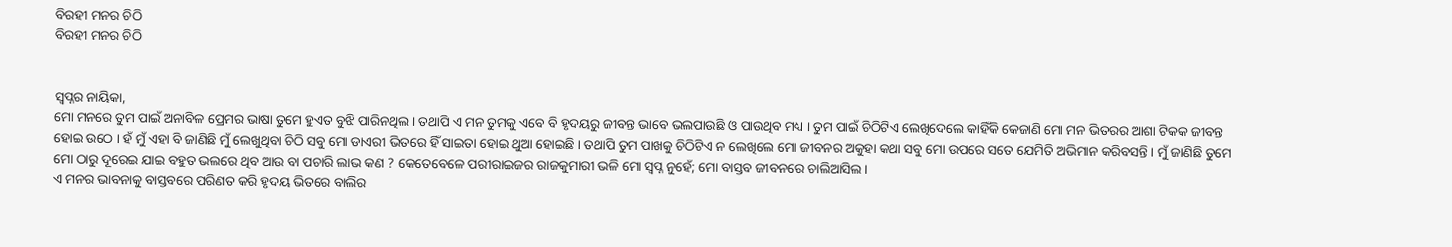ବିରହୀ ମନର ଚିଠି
ବିରହୀ ମନର ଚିଠି


ସ୍ୱପ୍ନର ନାୟିକା,
ମୋ ମନରେ ତୁମ ପାଇଁ ଅନାବିଳ ପ୍ରେମର ଭାଷା ତୁମେ ହୁଏତ ବୁଝି ପାରିନଥିଲ । ତଥାପି ଏ ମନ ତୁମକୁ ଏବେ ବି ହୃଦୟରୁ ଜୀବନ୍ତ ଭାବେ ଭଲପାଉଛି ଓ ପାଉଥିବ ମଧ୍ୟ । ତୁମ ପାଇଁ ଚିଠିଟିଏ ଲେଖିଦେଲେ କାହିଁକି କେଜାଣି ମୋ ମନ ଭିତରର ଆଶା ଟିକକ ଜୀବନ୍ତ ହୋଇ ଉଠେ । ହଁ ମୁଁ ଏହା ବି ଜାଣିଛି ମୁଁ ଲେଖୁଥିବା ଚିଠି ସବୁ ମୋ ଡାଏରୀ ଭିତରେ ହିଁ ସାଇତା ହୋଇ ଥୁଆ ହୋଇଛି । ତଥାପି ତୁମ ପାଖକୁ ଚିଠିଟିଏ ନ ଲେଖିଲେ ମୋ ଜୀବନର ଅକୁହା କଥା ସବୁ ମୋ ଉପରେ ସତେ ଯେମିତି ଅଭିମାନ କରିବସନ୍ତି । ମୁଁ ଜାଣିଛି ତୁମେ ମୋ ଠାରୁ ଦୂରେଇ ଯାଇ ବହୁତ ଭଲରେ ଥିବ ଆଉ ବା ପଚାରି ଲାଭ କଣ ? କେତେବେଳେ ପରୀରାଇଜର ରାଜକୁମାରୀ ଭଳି ମୋ ସ୍ୱପ୍ନ ନୁହେଁ; ମୋ ବାସ୍ତବ ଜୀବନରେ ଚାଲିଆସିଲ ।
ଏ ମନର ଭାବନାକୁ ବାସ୍ତବରେ ପରିଣତ କରି ହୃଦୟ ଭିତରେ ବାଲିର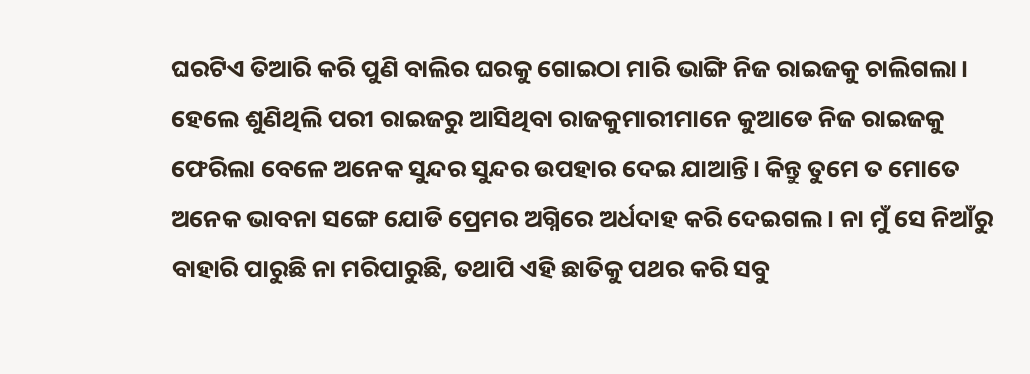ଘରଟିଏ ତିଆରି କରି ପୁଣି ବାଲିର ଘରକୁ ଗୋଇଠା ମାରି ଭାଙ୍ଗି ନିଜ ରାଇଜକୁ ଚାଲିଗଲା। ହେଲେ ଶୁଣିଥିଲି ପରୀ ରାଇଜରୁ ଆସିଥିବା ରାଜକୁମାରୀମାନେ କୁଆଡେ ନିଜ ରାଇଜକୁ ଫେରିଲା ବେଳେ ଅନେକ ସୁନ୍ଦର ସୁନ୍ଦର ଉପହାର ଦେଇ ଯାଆନ୍ତି। କିନ୍ତୁ ତୁମେ ତ ମୋତେ ଅନେକ ଭାବନା ସଙ୍ଗେ ଯୋଡି ପ୍ରେମର ଅଗ୍ନିରେ ଅର୍ଧଦାହ କରି ଦେଇଗଲ । ନା ମୁଁ ସେ ନିଆଁରୁ ବାହାରି ପାରୁଛି ନା ମରିପାରୁଛି, ତଥାପି ଏହି ଛାତିକୁ ପଥର କରି ସବୁ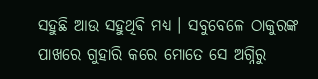ସହୁଛି ଆଉ ସହୁଥିଵି ମଧ୍ୟ । ସବୁବେଳେ ଠାକୁରଙ୍କ ପାଖରେ ଗୁହାରି କରେ ମୋତେ ସେ ଅଗ୍ନିରୁ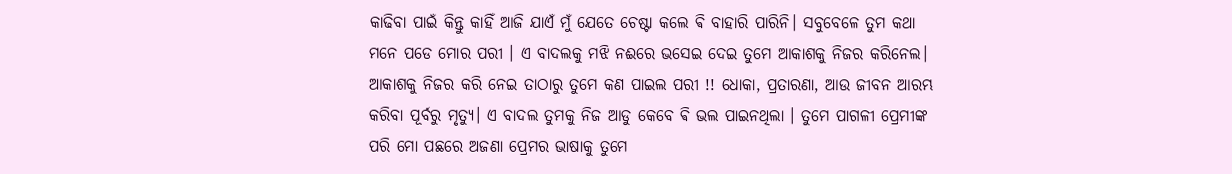କାଢିବା ପାଇଁ କିନ୍ତୁ କାହିଁ ଆଜି ଯାଏଁ ମୁଁ ଯେତେ ଚେଷ୍ଟା କଲେ ଵି ବାହାରି ପାରିନି। ସବୁବେଳେ ତୁମ କଥା ମନେ ପଡେ ମୋର ପରୀ । ଏ ବାଦଲକୁ ମଝି ନଈରେ ଭସେଇ ଦେଇ ତୁମେ ଆକାଶକୁ ନିଜର କରିନେଲ। ଆକାଶକୁ ନିଜର କରି ନେଇ ତାଠାରୁ ତୁମେ କଣ ପାଇଲ ପରୀ !! ଧୋକା, ପ୍ରତାରଣା, ଆଉ ଜୀବନ ଆରମ୍ଭ କରିବା ପୂର୍ବରୁ ମୃତ୍ୟୁ। ଏ ବାଦଲ ତୁମକୁ ନିଜ ଆଡୁ କେବେ ଵି ଭଲ ପାଇନଥିଲା । ତୁମେ ପାଗଳୀ ପ୍ରେମୀଙ୍କ ପରି ମୋ ପଛରେ ଅଜଣା ପ୍ରେମର ଭାଷାକୁ ତୁମେ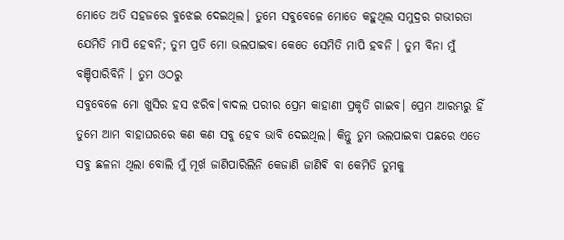ମୋତେ ଅତି ସହଜରେ ବୁଝେଇ ଦେଇଥିଲ। ତୁମେ ସବୁବେଳେ ମୋତେ କହୁଥିଲ ସମୁଦ୍ରର ଗଭୀରତା ଯେମିତି ମାପି ହେବନି; ତୁମ ପ୍ରତି ମୋ ଭଲପାଇବା କେତେ ସେମିତି ମାପି ହବନି । ତୁମ ବିନା ମୁଁ ବଞ୍ଚିପାରିବିନି । ତୁମ ଓଠରୁ
ସବୁବେଳେ ମୋ ଖୁସିର ହସ ଝରିବ।ବାଦଲ ପରୀର ପ୍ରେମ କାହାଣୀ ପ୍ରକୃତି ଗାଇବ। ପ୍ରେମ ଆରମ୍ଭରୁ ହିଁ ତୁମେ ଆମ ବାହାଘରରେ କଣ କଣ ସବୁ ହେବ ଭାବି ଦେଇଥିଲ। କିନ୍ତୁ ତୁମ ଭଲପାଇବା ପଛରେ ଏତେ ସବୁ ଛଳନା ଥିଲା ବୋଲି ମୁଁ ମୂର୍ଖ ଜାଣିପାରିଲିନି କେଜାଣି ଜାଣିଵି ବା କେମିତି ତୁମକୁ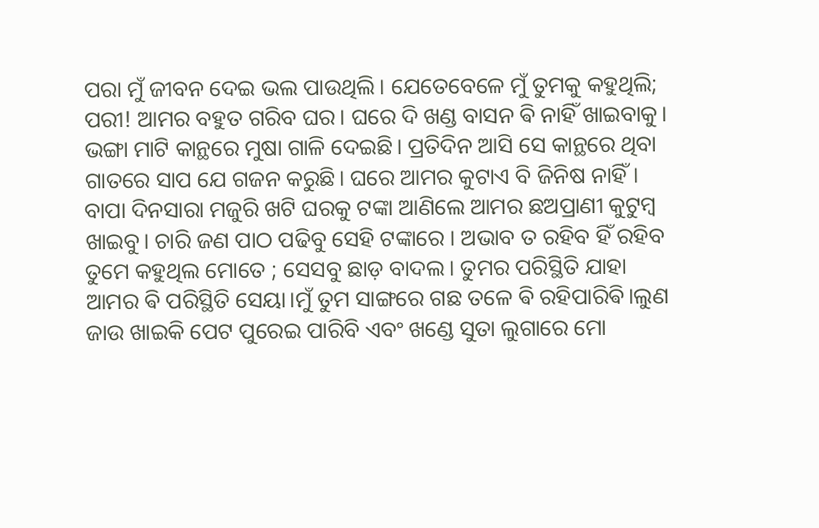ପରା ମୁଁ ଜୀବନ ଦେଇ ଭଲ ପାଉଥିଲି। ଯେତେବେଳେ ମୁଁ ତୁମକୁ କହୁଥିଲି; ପରୀ! ଆମର ବହୁତ ଗରିବ ଘର। ଘରେ ଦି ଖଣ୍ଡ ବାସନ ଵି ନାହିଁ ଖାଇବାକୁ। ଭଙ୍ଗା ମାଟି କାନ୍ଥରେ ମୁଷା ଗାଳି ଦେଇଛି। ପ୍ରତିଦିନ ଆସି ସେ କାନ୍ଥରେ ଥିବା ଗାତରେ ସାପ ଯେ ଗଜନ କରୁଛି। ଘରେ ଆମର କୁଟାଏ ବି ଜିନିଷ ନାହିଁ। ବାପା ଦିନସାରା ମଜୁରି ଖଟି ଘରକୁ ଟଙ୍କା ଆଣିଲେ ଆମର ଛଅପ୍ରାଣୀ କୁଟୁମ୍ବ ଖାଇବୁ। ଚାରି ଜଣ ପାଠ ପଢିବୁ ସେହି ଟଙ୍କାରେ । ଅଭାବ ତ ରହିବ ହିଁ ରହିବ ତୁମେ କହୁଥିଲ ମୋତେ ; ସେସବୁ ଛାଡ଼ ବାଦଲ। ତୁମର ପରିସ୍ଥିତି ଯାହା ଆମର ଵି ପରିସ୍ଥିତି ସେୟା।ମୁଁ ତୁମ ସାଙ୍ଗରେ ଗଛ ତଳେ ଵି ରହିପାରିଵି।ଲୁଣ ଜାଉ ଖାଇକି ପେଟ ପୁରେଇ ପାରିବି ଏବଂ ଖଣ୍ଡେ ସୁତା ଲୁଗାରେ ମୋ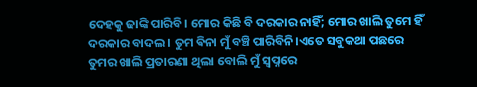ଦେହକୁ ଢାଙ୍କି ପାରିବି। ମୋର କିଛି ବି ଦରକାର ନାହିଁ; ମୋର ଖାଲି ତୁମେ ହିଁ ଦରକାର ବାଦଲ । ତୁମ ଵିନା ମୁଁ ବଞ୍ଚି ପାରିବିନି।ଏତେ ସବୁକଥା ପଛରେ ତୁମର ଖାଲି ପ୍ରତାରଣା ଥିଲା ବୋଲି ମୁଁ ସ୍ୱପ୍ନରେ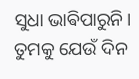ସୁଧା ଭାଵିପାରୁନି। ତୁମକୁ ଯେଉଁ ଦିନ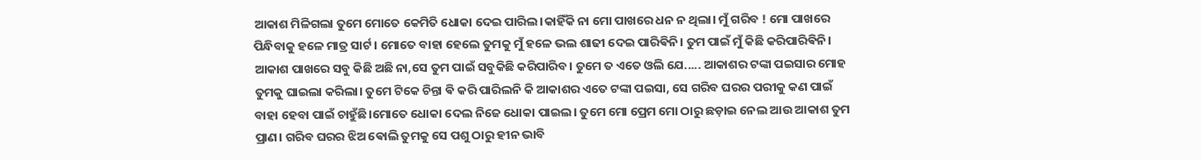ଆକାଶ ମିଳିଗଲା ତୁମେ ମୋତେ କେମିତି ଧୋକା ଦେଇ ପାରିଲ।କାହିଁକି ନା ମୋ ପାଖରେ ଧନ ନ ଥିଲା। ମୁଁ ଗରିବ ! ମୋ ପାଖରେ ପିନ୍ଧିବାକୁ ହଳେ ମାତ୍ର ସାର୍ଟ। ମୋତେ ବାହା ହେଲେ ତୁମକୁ ମୁଁ ହଳେ ଭଲ ଶାଢୀ ଦେଇ ପାରିଵିନି। ତୁମ ପାଇଁ ମୁଁ କିଛି କରିପାରିଵିନି। ଆକାଶ ପାଖରେ ସବୁ କିଛି ଅଛି ନା,ସେ ତୁମ ପାଇଁ ସବୁକିଛି କରିପାରିବ। ତୁମେ ତ ଏତେ ଓଲି ଯେ..... ଆକାଶର ଟଙ୍କା ପଇସାର ମୋହ ତୁମକୁ ଘାଇଲା କରିଲା। ତୁମେ ଟିକେ ଚିନ୍ତା ଵି କରି ପାରିଲନି କି ଆକାଶର ଏତେ ଟଙ୍କା ପଇସା, ସେ ଗରିବ ଘରର ପରୀକୁ କଣ ପାଇଁ ବାହା ହେବା ପାଇଁ ଚାହୁଁଛି।ମୋତେ ଧୋକା ଦେଲ ନିଜେ ଧୋକା ପାଇଲ। ତୁମେ ମୋ ପ୍ରେମ ମୋ ଠାରୁ ଛଡ଼ାଇ ନେଲ ଆଉ ଆକାଶ ତୁମ ପ୍ରାଣ। ଗରିବ ଘରର ଝିଅ ଵୋଲି ତୁମକୁ ସେ ପଶୁ ଠାରୁ ହୀନ ଭାବି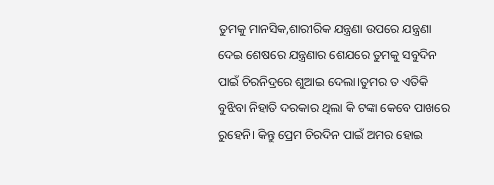ତୁମକୁ ମାନସିକ,ଶାରୀରିକ ଯନ୍ତ୍ରଣା ଉପରେ ଯନ୍ତ୍ରଣା ଦେଇ ଶେଷରେ ଯନ୍ତ୍ରଣାର ଶେଯରେ ତୁମକୁ ସବୁଦିନ ପାଇଁ ଚିରନିଦ୍ରରେ ଶୁଆଇ ଦେଲା।ତୁମର ତ ଏତିକି ବୁଝିବା ନିହାତି ଦରକାର ଥିଲା କି ଟଙ୍କା କେବେ ପାଖରେ ରୁହେନି। କିନ୍ତୁ ପ୍ରେମ ଚିରଦିନ ପାଇଁ ଅମର ହୋଇ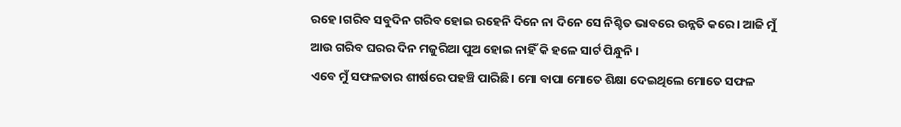ରହେ।ଗରିବ ସବୁଦିନ ଗରିବ ହୋଇ ରହେନି ଦିନେ ନା ଦିନେ ସେ ନିଶ୍ଚିତ ଭାବରେ ଉନ୍ନତି କରେ। ଆଜି ମୁଁ ଆଉ ଗରିବ ଘରର ଦିନ ମଜୁରିଆ ପୁଅ ହୋଇ ନାହିଁ କି ହଳେ ସାର୍ଟ ପିନ୍ଧୁନି ।
ଏବେ ମୁଁ ସଫଳତାର ଶୀର୍ଷରେ ପହଞ୍ଚି ପାରିଛି। ମୋ ବାପା ମୋତେ ଶିକ୍ଷା ଦେଇଥିଲେ ମୋତେ ସଫଳ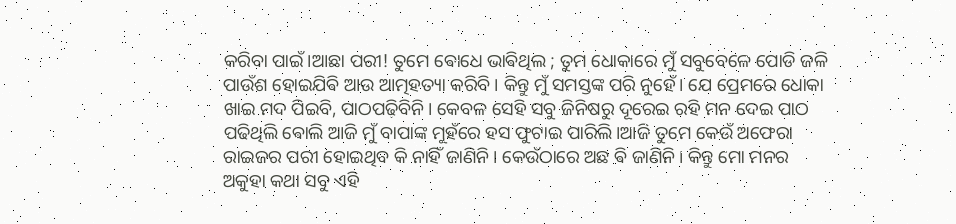କରିବା ପାଇଁ।ଆଛା ପରୀ! ତୁମେ ଵୋଧେ ଭାଵିଥିଲ ; ତୁମ ଧୋକାରେ ମୁଁ ସବୁବେଳେ ପୋଡି ଜଳି ପାଉଁଶ ହୋଇଯିଵି ଆଉ ଆତ୍ମହତ୍ୟା କରିବି। କିନ୍ତୁ ମୁଁ ସମସ୍ତଙ୍କ ପରି ନୁହେଁ। ଯେ ପ୍ରେମରେ ଧୋକା ଖାଇ ମଦ ପିଇବି, ପାଠପଢ଼ିବିନି। କେବଳ ସେହି ସବୁ ଜିନିଷରୁ ଦୂରେଇ ରହି ମନ ଦେଇ ପାଠ ପଢିଥିଲି ଵୋଲି ଆଜି ମୁଁ ବାପାଙ୍କ ମୁହଁରେ ହସ ଫୁଟାଇ ପାରିଲି।ଆଜି ତୁମେ କେଉଁ ଅଫେରା ରାଇଜର ପରୀ ହୋଇଥିବ କି ନାହିଁ ଜାଣିନି। କେଉଁଠାରେ ଅଛ ଵି ଜାଣିନି। କିନ୍ତୁ ମୋ ମନର ଅକୁହା କଥା ସବୁ ଏହି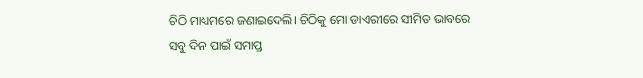ଚିଠି ମାଧ୍ୟମରେ ଜଣାଇଦେଲି। ଚିଠିକୁ ମୋ ଡାଏରୀରେ ସୀମିତ ଭାବରେ ସବୁ ଦିନ ପାଇଁ ସମାପ୍ତ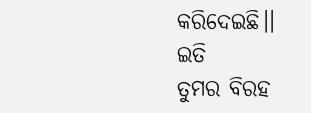କରିଦେଇଛି।।
ଇତି
ତୁମର ବିରହ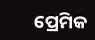ପ୍ରେମିକ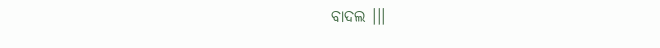ବାଦଲ ।।।